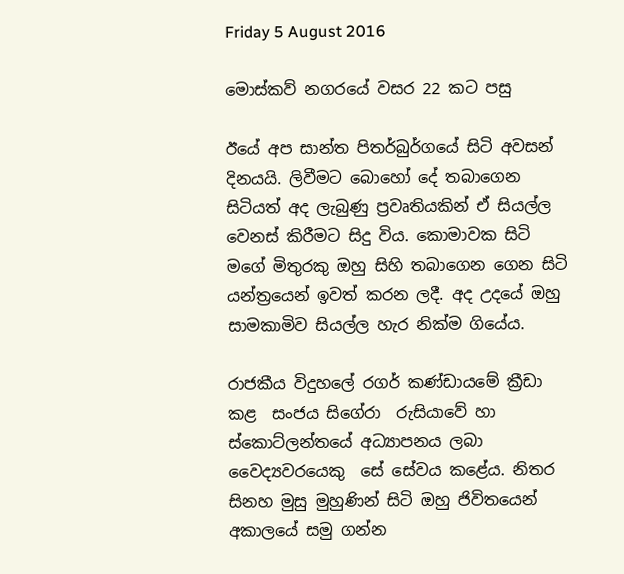Friday 5 August 2016

මොස්කව් නගරයේ වසර 22 කට පසු

ඊයේ අප සාන්ත පිතර්බුර්ගයේ සිටි අවසන් දිනයයි. ලිවීමට බොහෝ දේ තබාගෙන සිටියත් අද ලැබුණු ප්‍රවෘතියකින් ඒ සියල්ල වෙනස් කිරීමට සිදු විය. කොමාවක සිටි මගේ මිතුරකු ඔහු සිහි තබාගෙන ගෙන සිටි යන්ත්‍රයෙන් ඉවත් කරන ලදී. අද උදයේ ඔහු සාමකාමිව සියල්ල හැර නික්ම ගියේය.

රාජකීය විදුහලේ රගර් කණ්ඩායමේ ක්‍රීඩා කළ  සංජය සිගේරා  රුසියාවේ හා ස්කොට්ලන්තයේ අධ්‍යාපනය ලබා වෛද්‍යවරයෙකු  සේ සේවය කළේය. නිතර සිනහ මුසු මුහුණින් සිටි ඔහු ජිවිතයෙන් අකාලයේ සමු ගන්න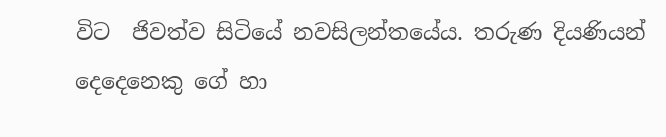විට  ජිවත්ව සිටියේ නවසිලන්තයේය. තරුණ දියණියන් දෙදෙනෙකු ගේ හා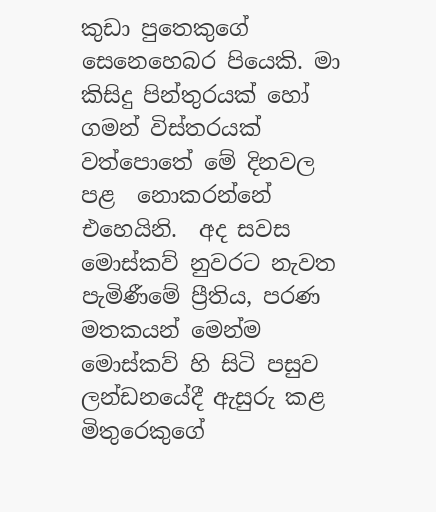කුඩා පුතෙකුගේ සෙනෙහෙබර පියෙකි. මා  කිසිදු පින්තුරයක් හෝ ගමන් විස්තරයක් වත්පොතේ මේ දිනවල පළ  නොකරන්නේ එහෙයිනි.  අද සවස මොස්කව් නුවරට නැවත පැමිණීමේ ප්‍රීතිය, පරණ මතකයන් මෙන්ම මොස්කව් හි සිටි පසුව ලන්ඩනයේදී ඇසුරු කළ  මිතුරෙකුගේ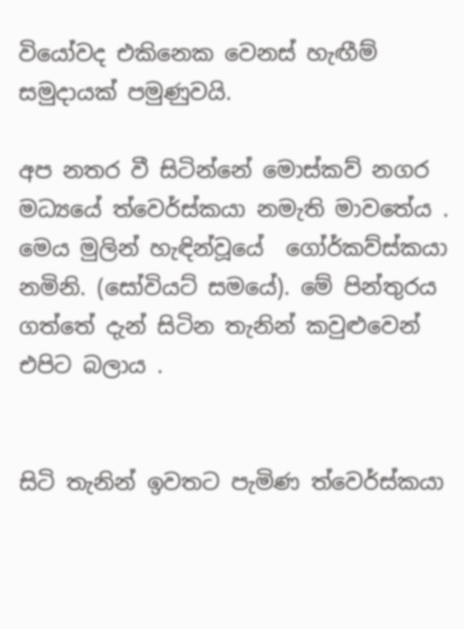වියෝවද එකිනෙක වෙනස් හැඟීම් සමුදායක් පමුණුවයි.

අප නතර වී සිටින්නේ මොස්කව් නගර මධ්‍යයේ ත්වෙර්ස්කයා නමැති මාවතේය . මෙය මුලින් හැඳින්වූයේ  ගෝර්කව්ස්කයා  නමිනි. (සෝවියට් සමයේ). මේ පින්තුරය ගත්තේ දැන් සිටින තැනින් කවුළුවෙන් එපිට බලාය .


සිටි තැනින් ඉවතට පැමිණ ත්වෙර්ස්කයා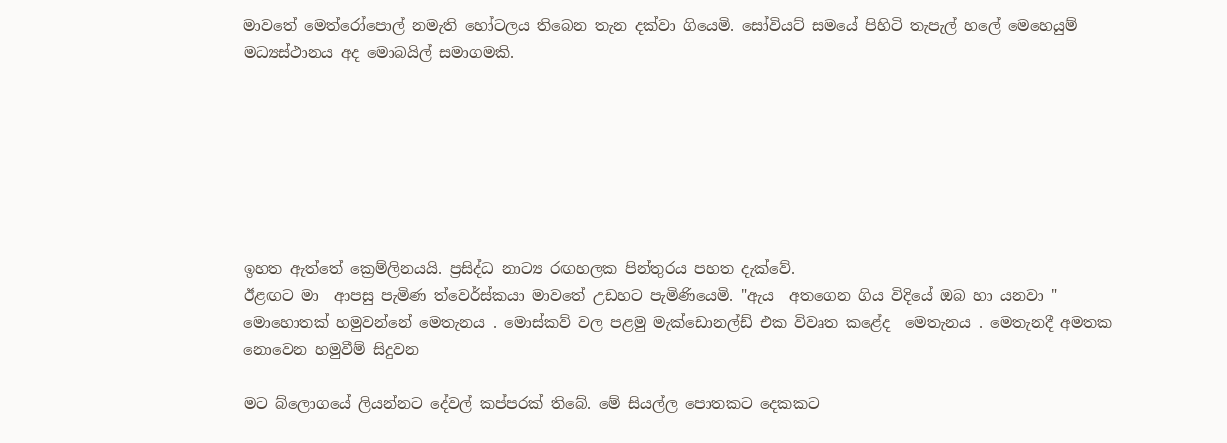මාවතේ මෙත්රෝපොල් නමැති හෝටලය තිබෙන තැන දක්වා ගියෙමි. සෝවියට් සමයේ පිහිටි තැපැල් හලේ මෙහෙයුම් මධ්‍යස්ථානය අද මොබයිල් සමාගමකි.







ඉහත ඇත්තේ ක්‍රෙම්ලිනයයි. ප්‍රසිද්ධ නාට්‍ය රඟහලක පින්තුරය පහත දැක්වේ.
ඊළඟට මා  ආපසු පැමිණ ත්වෙර්ස්කයා මාවතේ උඩහට පැමිණියෙමි. "ඇය  අතගෙන ගිය විදියේ ඔබ හා යනවා " මොහොතක් හමුවන්නේ මෙතැනය . මොස්කව් වල පළමු මැක්ඩොනල්ඩ් එක විවෘත කළේද  මෙතැනය . මෙතැනදී අමතක නොවෙන හමුවීම් සිදුවන

මට බ්ලොගයේ ලියන්නට දේවල් කප්පරක් තිබේ. මේ සියල්ල පොතකට දෙකකට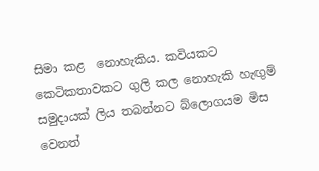සිමා කළ  නොහැකිය. කවියකට කෙටිකතාවකට ගුලි කල නොහැකි හැඟුම් සමුදායක් ලිය තබන්නට බ්ලොගයම මිස වෙනත්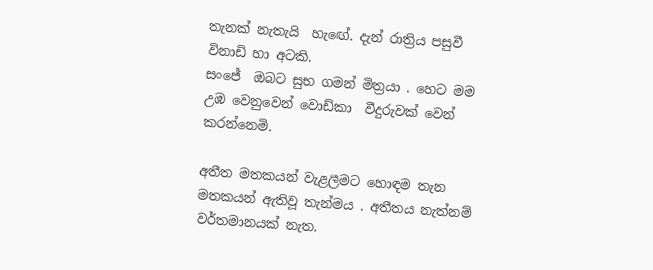තැනක් නැතැයි  හැඟේ. දැන් රාත්‍රිය පසුවී විනාඩි හා අටකි.
සංජේ  ඔබට සුභ ගමන් මිත්‍රයා . හෙට මම උඹ වෙනුවෙන් වොඩ්කා  වීදුරුවක් වෙන් කරන්නෙමි.

අතීත මතකයන් වැළලීමට හොඳම තැන මතකයන් ඇතිවූ තැන්මය . අතීතය නැත්නම් වර්තමානයක් නැත.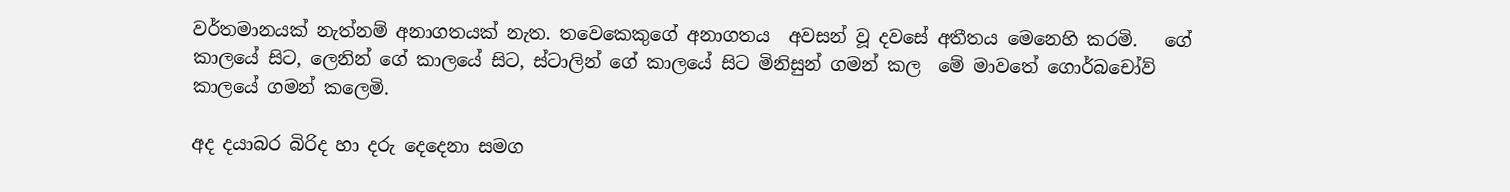වර්තමානයක් නැත්නම් අනාගතයක් නැත. තවෙකෙකුගේ අනාගතය  අවසන් වූ දවසේ අතීතය මෙනෙහි කරමි.   ගේ කාලයේ සිට, ලෙනින් ගේ කාලයේ සිට, ස්ටාලින් ගේ කාලයේ සිට මිනිසුන් ගමන් කල  මේ මාවතේ ගොර්බචෝව් කාලයේ ගමන් කලෙමි.

අද දයාබර බිරිද හා දරු දෙදෙනා සමග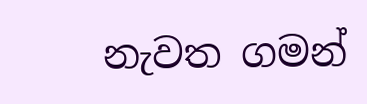නැවත ගමන්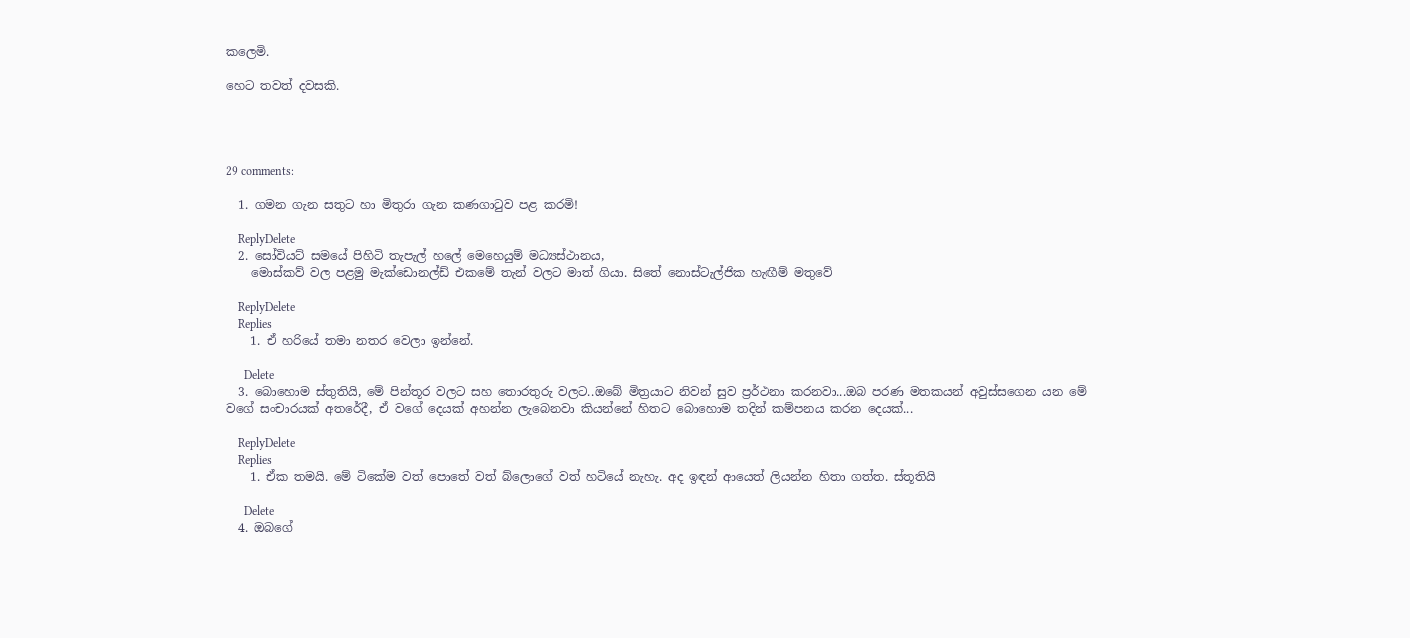කලෙමි.

හෙට තවත් දවසකි.




29 comments:

  1. ගමන ගැන සතුට හා මිතුරා ගැන කණගාටුව පළ කරමි!

    ReplyDelete
  2. සෝවියට් සමයේ පිහිටි තැපැල් හලේ මෙහෙයුම් මධ්‍යස්ථානය,
    මොස්කව් වල පළමු මැක්ඩොනල්ඩ් එකමේ තැන් වලට මාත් ගියා. සිතේ නොස්ටැල්ජික හැඟීම් මතුවේ

    ReplyDelete
    Replies
    1. ඒ හරියේ තමා නතර වෙලා ඉන්නේ.

      Delete
  3. බොහොම ස්තුතියි, මේ පින්තූර වලට සහ තොරතුරු වලට..ඔබේ මිත්‍රයාට නිවන් සුව ප්‍රර්ථනා කරනවා...ඔබ පරණ මතකයන් අවුස්සගෙන යන මේ වගේ සංචාරයක් අතරේදී, ඒ වගේ දෙයක් අහන්න ලැබෙනවා කියන්නේ හිතට බොහොම තදින් කම්පනය කරන දෙයක්...

    ReplyDelete
    Replies
    1. ඒක තමයි. මේ ටිකේම වත් පොතේ වත් බ්ලොගේ වත් හටියේ නැහැ. අද ඉඳන් ආයෙත් ලියන්න හිතා ගත්ත. ස්තූතියි

      Delete
  4. ඔබගේ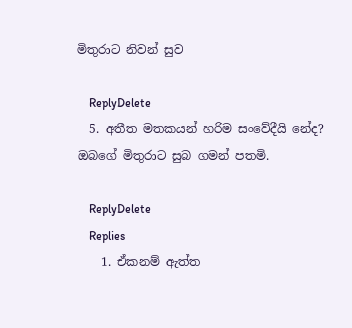මිතුරාට නිවන් සුව

    ReplyDelete
  5. අතීත මතකයන් හරිම සංවේදීයි නේද? ඔබගේ මිතුරාට සුබ ගමන් පතමි.

    ReplyDelete
    Replies
    1. ඒකනම් ඇත්ත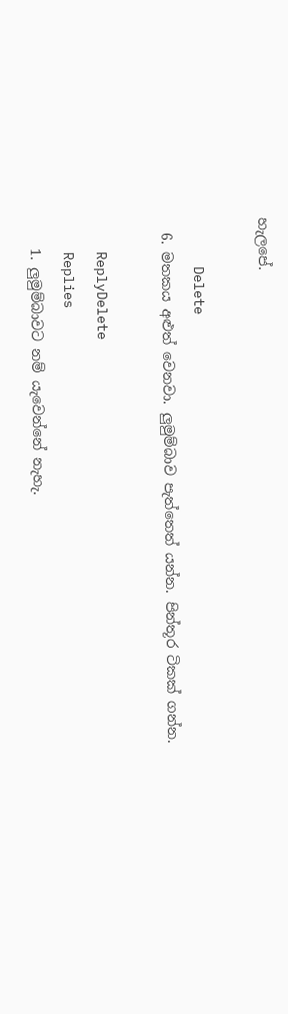හැලපේ.

      Delete
  6. මතකය අළුත් වෙනවා. ලුමුම්බාව පැත්තෙත් යන්න. පින්තූර ටිකක් ගන්න.

    ReplyDelete
    Replies
    1. ලුමුම්බාවට නම් යැවෙන්නේ නැහැ.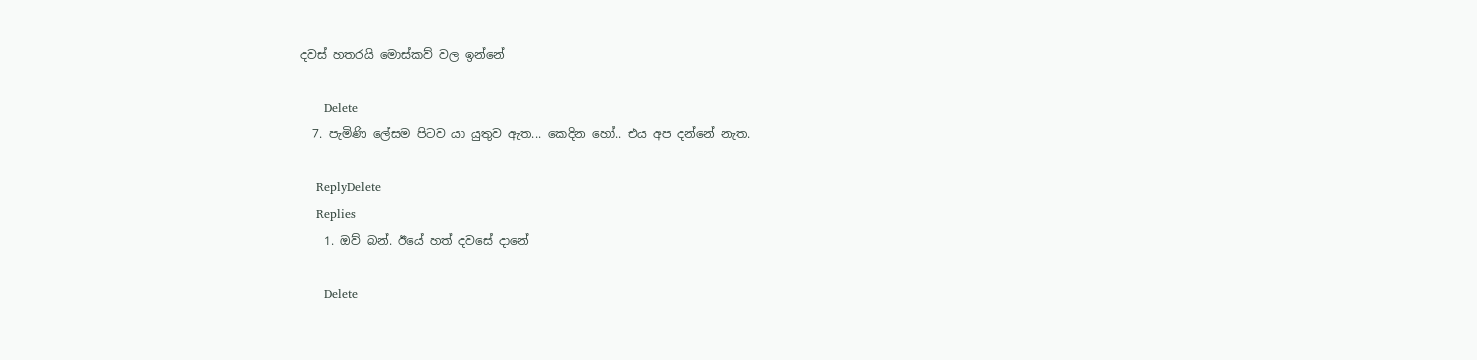දවස් හතරයි මොස්කව් වල ඉන්නේ

      Delete
  7. පැමිණි ලේසම පිටව යා යුතුව ඇත... කෙදින හෝ.. එය අප දන්නේ නැත.

    ReplyDelete
    Replies
    1. ඔව් බන්. ඊයේ හත් දවසේ දානේ

      Delete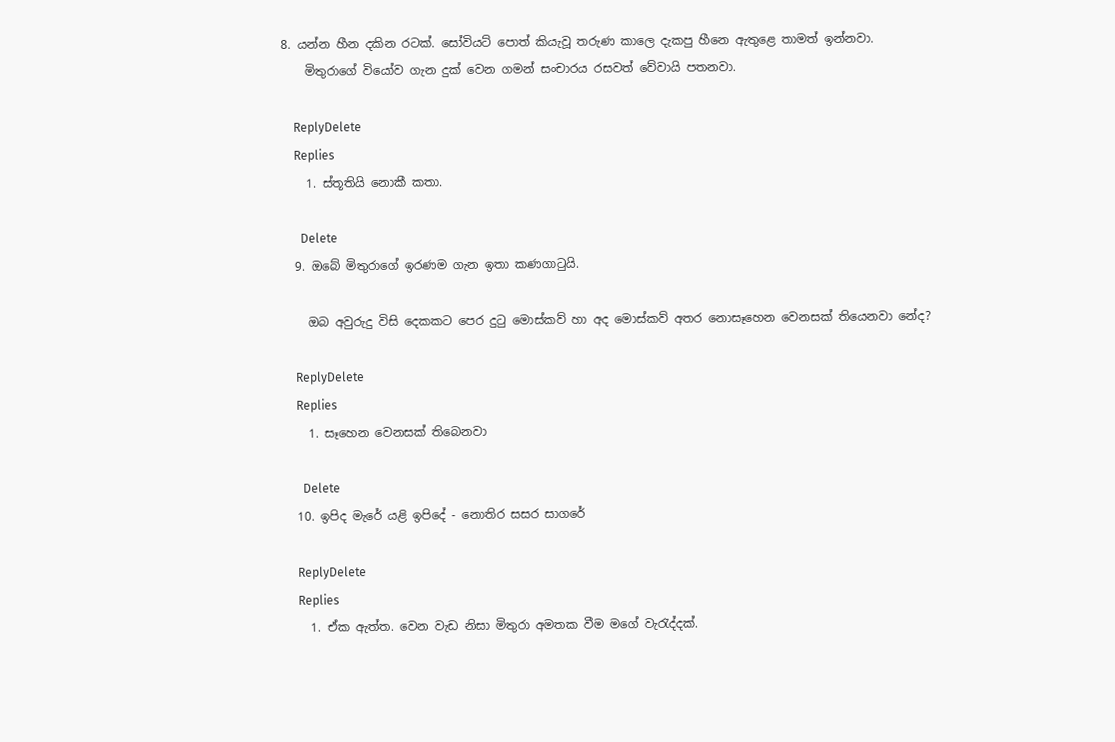8. යන්න හීන දකින රටක්. සෝවියට් පොත් කියැවූ තරුණ කාලෙ දැකපු හීනෙ ඇතුළෙ තාමත් ඉන්නවා.
    මිතුරාගේ වියෝව ගැන දුක් වෙන ගමන් සංචාරය රසවත් වේවායි පතනවා.

    ReplyDelete
    Replies
    1. ස්තූතියි නොකී කතා.

      Delete
  9. ඔබේ මිතුරාගේ ඉරණම ගැන ඉතා කණගා‍ටුයි.

    ඔබ අවුරුදු විසි දෙකකට පෙර දු‍ටු මොස්කව් හා අද මොස්කව් අතර නොසෑහෙන වෙනසක් තියෙනවා නේද?

    ReplyDelete
    Replies
    1. සෑහෙන වෙනසක් තිබෙනවා

      Delete
  10. ඉපිද මැරේ යළි ඉපිදේ - නොතිර සසර සාගරේ

    ReplyDelete
    Replies
    1. ඒක ඇත්ත. වෙන වැඩ නිසා මිතුරා අමතක වීම මගේ වැරැද්දක්.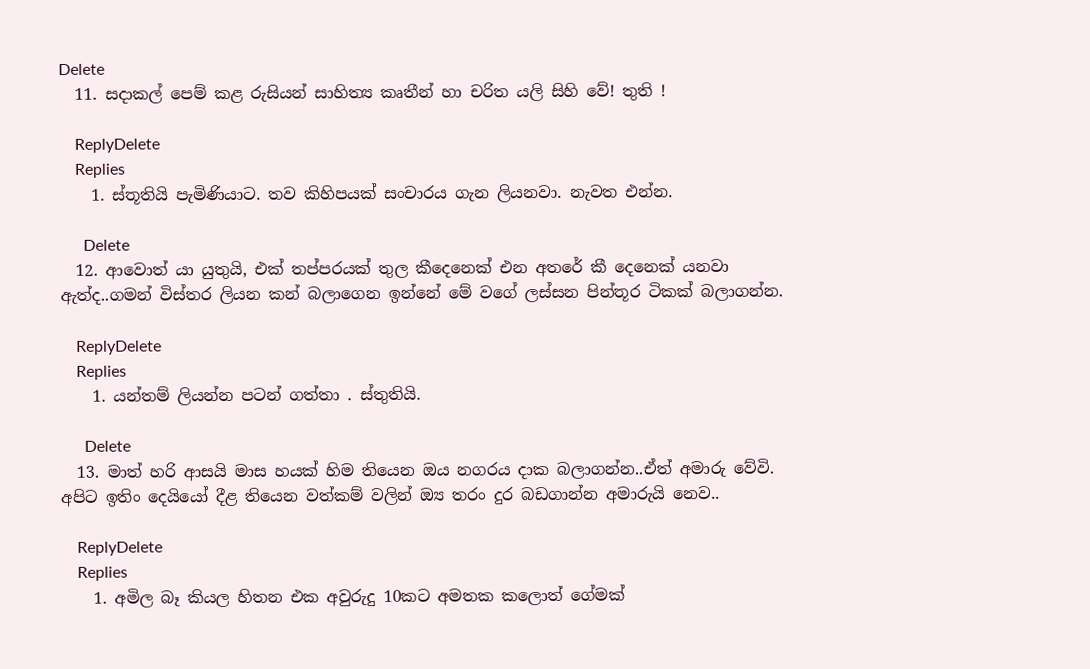Delete
  11. සදාකල් පෙම් කළ රුසියන් සාහිත්‍ය කෘතීන් හා චරිත යලි සිහි වේ! තුති !

    ReplyDelete
    Replies
    1. ස්තූතියි පැමිණියාට. තව කිහිපයක් සංචාරය ගැන ලියනවා. නැවත එන්න.

      Delete
  12. ආවොත් යා යුතුයි, එක් තප්පරයක් තුල කීදෙනෙක් එන අතරේ කී දෙනෙක් යනවා ඇත්ද..ගමන් විස්තර ලියන කන් බලාගෙන ඉන්නේ මේ වගේ ලස්සන පින්තූර ටිකක් බලාගන්න.

    ReplyDelete
    Replies
    1. යන්තම් ලියන්න පටන් ගත්තා . ස්තුතියි.

      Delete
  13. මාත් හරි ආසයි මාස හයක් හිම තියෙන ඔය නගරය දාක බලාගන්න..ඒත් අමාරු වේවි. අපිට ඉතිං දෙයියෝ දීළ තියෙන වත්කම් වලින් ඔ්‍ය තරං දුර බඩගාන්න අමාරුයි නෙව..

    ReplyDelete
    Replies
    1. අමිල බෑ කියල හිතන එක අවුරුදු 10කට අමතක කලොත් ගේමක්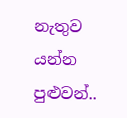නැතුව යන්න පුළුවන්..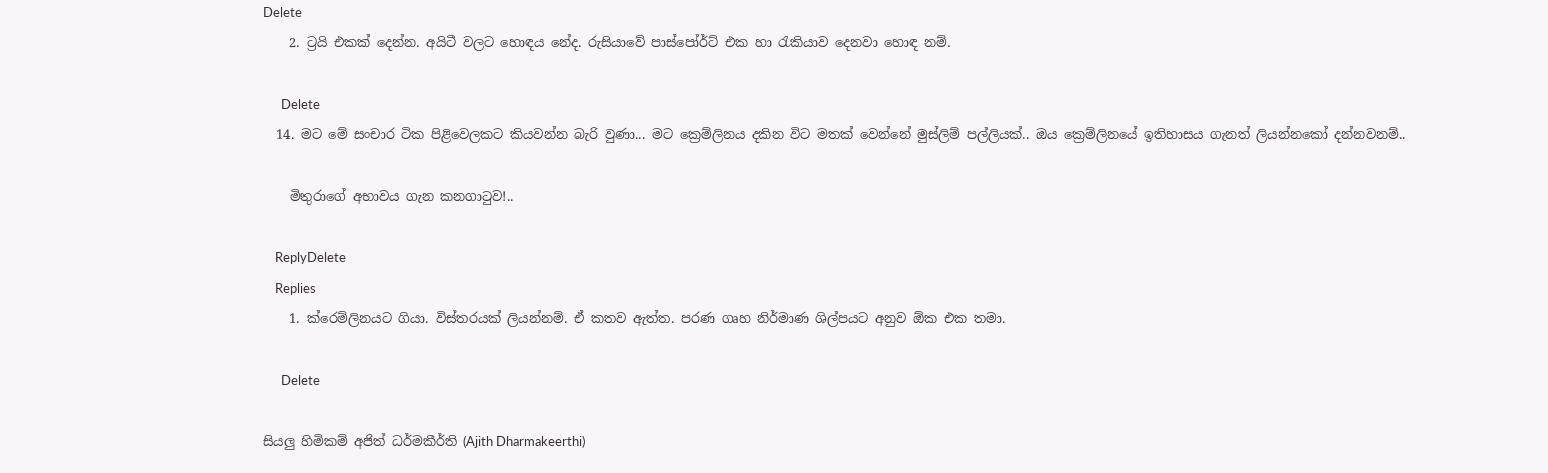Delete
    2. ට්‍රයි එකක් දෙන්න. අයිටී වලට හොඳය නේද. රුසියාවේ පාස්පෝර්ට් එක හා රැකියාව දෙනවා හොඳ නම්.

      Delete
  14. මට මේ සංචාර ටික පිළිවෙලකට කියවන්න බැරි වුණා... මට ක්‍රෙම්ලිනය දකින විට මතක් වෙන්නේ මුස්ලිම් පල්ලියක්.. ඔය ක්‍රෙම්ලිනයේ ඉතිහාසය ගැනත් ලියන්නකෝ දන්නවනම්..

    මිතුරාගේ අභාවය ගැන කනගාටුව!..

    ReplyDelete
    Replies
    1. ක්රෙම්ලිනයට ගියා. විස්තරයක් ලියන්නම්. ඒ කතව ඇත්ත. පරණ ගෘහ නිර්මාණ ශිල්පයට අනුව ඕක එක තමා.

      Delete

සියලු හිමිකම් අජිත් ධර්මකීර්ති (Ajith Dharmakeerthi)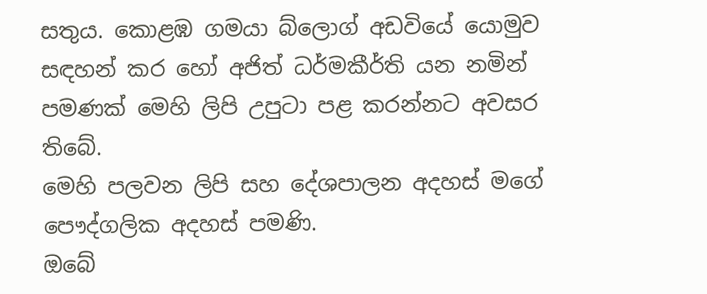සතුය. කොළඹ ගමයා බ්ලොග් අඩවියේ යොමුව සඳහන් කර හෝ අජිත් ධර්මකීර්ති යන නමින් පමණක් මෙහි ලිපි උපුටා පළ කරන්නට අවසර තිබේ.
මෙහි පලවන ලිපි සහ දේශපාලන අදහස් මගේ පෞද්ගලික අදහස් පමණි.
ඔබේ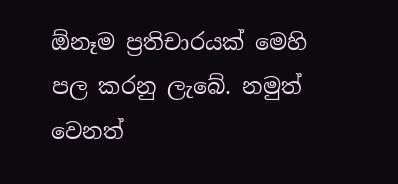ඕනෑම ප්‍රතිචාරයක් මෙහි පල කරනු ලැබේ. නමුත් වෙනත්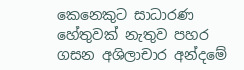කෙනෙකුට සාධාරණ හේතුවක් නැතුව පහර ගසන අශිලාචාර අන්දමේ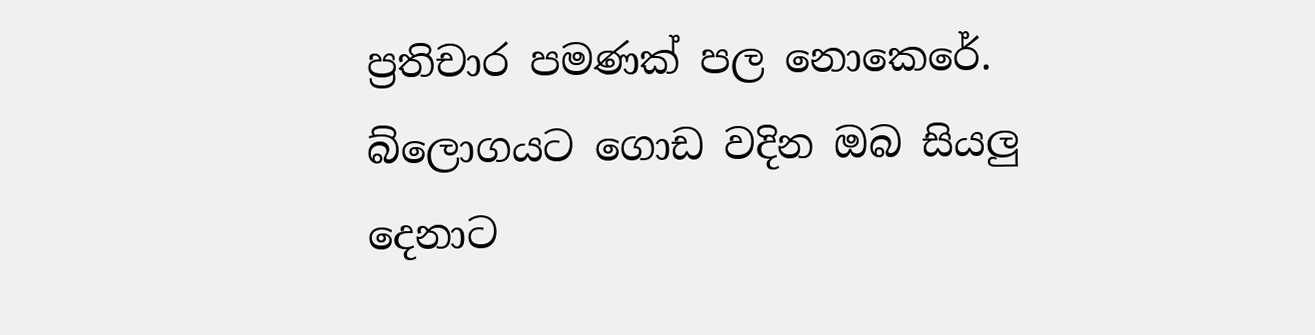ප්‍රතිචාර පමණක් පල නොකෙරේ. බ්ලොගයට ගොඩ වදින ඔබ සියලු දෙනාට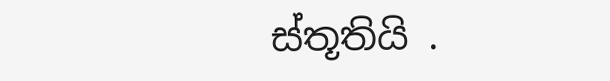ස්තූතියි .